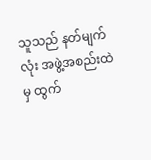သူသည် နတ်မျက်လုံး အဖွဲ့အစည်းထဲမှ ထွက်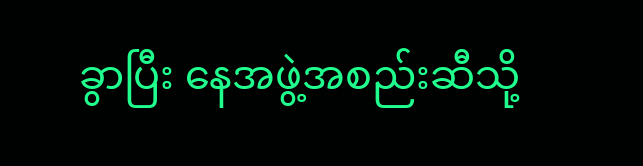ခွာပြီး နေအဖွဲ့အစည်းဆီသို့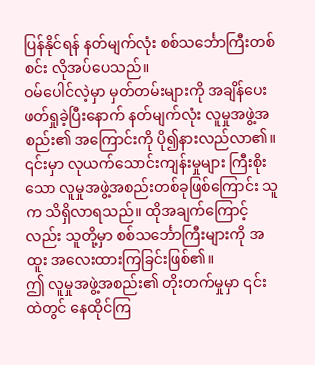ပြန်နိုင်ရန် နတ်မျက်လုံး စစ်သင်္ဘောကြီးတစ်စင်း လိုအပ်ပေသည်။
ဝမ်ပေါင်လဲ့မှာ မှတ်တမ်းများကို အချိန်ပေး ဖတ်ရှုခဲ့ပြီးနောက် နတ်မျက်လုံး လူမှုအဖွဲ့အစည်း၏ အကြောင်းကို ပို၍နားလည်လာ၏။ ၎င်းမှာ လုယက်သောင်းကျန်းမှုများ ကြီးစိုးသော လူမှုအဖွဲ့အစည်းတစ်ခုဖြစ်ကြောင်း သူက သိရှိလာရသည်။ ထိုအချက်ကြောင့်လည်း သူတို့မှာ စစ်သင်္ဘောကြီးများကို အထူး အလေးထားကြခြင်းဖြစ်၏။
ဤ လူမှုအဖွဲ့အစည်း၏ တိုးတက်မှုမှာ ၎င်းထဲတွင် နေထိုင်ကြ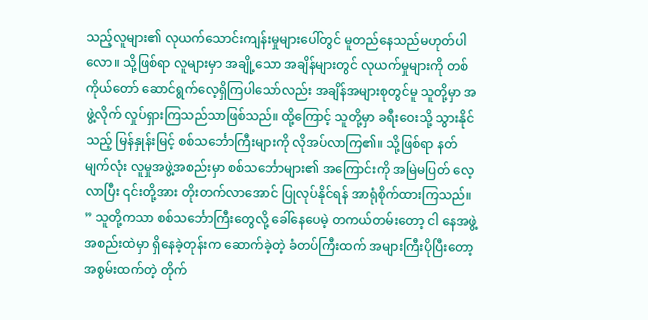သည့်လူများ၏ လုယက်သောင်းကျန်းမှုများပေါ်တွင် မူတည်နေသည်မဟုတ်ပါလော။ သို့ဖြစ်ရာ လူများမှာ အချို့သော အချိန်များတွင် လုယက်မှုများကို တစ်ကိုယ်တော် ဆောင်ရွက်လေ့ရှိကြပါသော်လည်း အချိန်အများစုတွင်မူ သူတို့မှာ အဖွဲ့လိုက် လှုပ်ရှားကြသည်သာဖြစ်သည်။ ထို့ကြောင့် သူတို့မှာ ခရီးဝေးသို့ သွားနိုင်သည့် မြန်နှုန်းမြင့် စစ်သင်္ဘောကြီးများကို လိုအပ်လာကြ၏။ သို့ဖြစ်ရာ နတ်မျက်လုံး လူမှုအဖွဲ့အစည်းမှာ စစ်သင်္ဘောများ၏ အကြောင်းကို အမြဲမပြတ် လေ့လာပြီး ၎င်းတို့အား တိုးတက်လာအောင် ပြုလုပ်နိုင်ရန် အာရုံစိုက်ထားကြသည်။
” သူတို့ကသာ စစ်သင်္ဘောကြီးတွေလို့ ခေါ်နေပေမဲ့ တကယ်တမ်းတော့ ငါ နေအဖွဲ့အစည်းထဲမှာ ရှိနေခဲ့တုန်းက ဆောက်ခဲ့တဲ့ ခံတပ်ကြီးထက် အများကြီးပိုပြီးတော့ အစွမ်းထက်တဲ့ တိုက်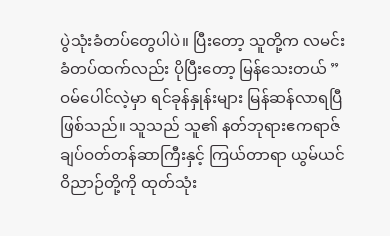ပွဲသုံးခံတပ်တွေပါပဲ။ ပြီးတော့ သူတို့က လမင်းခံတပ်ထက်လည်း ပိုပြီးတော့ မြန်သေးတယ် ” ဝမ်ပေါင်လဲ့မှာ ရင်ခုန်နှုန်းများ မြန်ဆန်လာရပြီဖြစ်သည်။ သူသည် သူ၏ နတ်ဘုရားဧကရာဇ် ချပ်ဝတ်တန်ဆာကြီးနှင့် ကြယ်တာရာ ယွမ်ယင်ဝိညာဉ်တို့ကို ထုတ်သုံး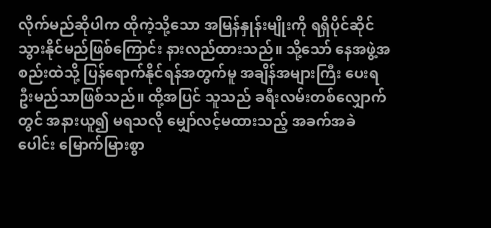လိုက်မည်ဆိုပါက ထိုကဲ့သို့သော အမြန်နှုန်းမျိုးကို ရရှိပိုင်ဆိုင်သွားနိုင်မည်ဖြစ်ကြောင်း နားလည်ထားသည်။ သို့သော် နေအဖွဲ့အစည်းထဲသို့ ပြန်ရောက်နိုင်ရန်အတွက်မူ အချိန်အများကြီး ပေးရဦးမည်သာဖြစ်သည်။ ထို့အပြင် သူသည် ခရီးလမ်းတစ်လျှောက်တွင် အနားယူ၍ မရသလို မျှော်လင့်မထားသည့် အခက်အခဲပေါင်း မြောက်မြားစွာ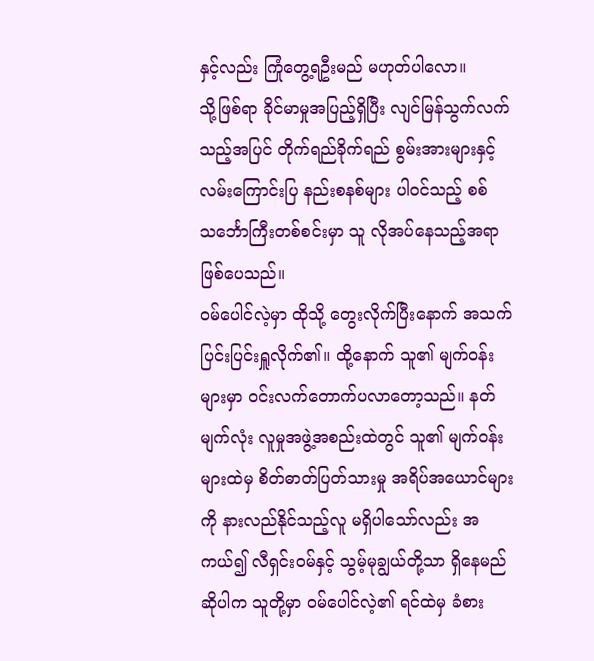နှင့်လည်း ကြုံတွေ့ရဦးမည် မဟုတ်ပါလော။
သို့ဖြစ်ရာ ခိုင်မာမှုအပြည့်ရှိပြီး လျင်မြန်သွက်လက်သည့်အပြင် တိုက်ရည်ခိုက်ရည် စွမ်းအားများနှင့် လမ်းကြောင်းပြ နည်းစနစ်များ ပါဝင်သည့် စစ်သင်္ဘောကြီးတစ်စင်းမှာ သူ လိုအပ်နေသည့်အရာ ဖြစ်ပေသည်။
ဝမ်ပေါင်လဲ့မှာ ထိုသို့ တွေးလိုက်ပြီးနောက် အသက်ပြင်းပြင်းရှူလိုက်၏။ ထို့နောက် သူ၏ မျက်ဝန်းများမှာ ဝင်းလက်တောက်ပလာတော့သည်။ နတ်မျက်လုံး လူမှုအဖွဲ့အစည်းထဲတွင် သူ၏ မျက်ဝန်းများထဲမှ စိတ်ဓာတ်ပြတ်သားမှု အရိပ်အယောင်များကို နားလည်နိုင်သည့်လူ မရှိပါသော်လည်း အကယ်၍ လီရှင်းဝမ်နှင့် သွမ့်မုချွယ်တို့သာ ရှိနေမည်ဆိုပါက သူတို့မှာ ဝမ်ပေါင်လဲ့၏ ရင်ထဲမှ ခံစား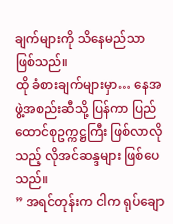ချက်များကို သိနေမည်သာ ဖြစ်သည်။
ထို ခံစားချက်များမှာ… နေအဖွဲ့အစည်းဆီသို့ ပြန်ကာ ပြည်ထောင်စုဥက္ကဋ္ဌကြီး ဖြစ်လာလိုသည့် လိုအင်ဆန္ဒများ ဖြစ်ပေသည်။
” အရင်တုန်းက ငါက ရုပ်ချော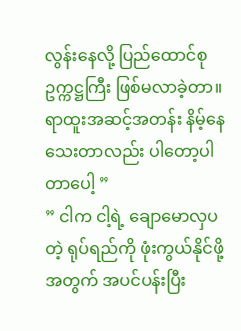လွန်းနေလို့ ပြည်ထောင်စုဥက္ကဋ္ဌကြီး ဖြစ်မလာခဲ့တာ။ ရာထူးအဆင့်အတန်း နိမ့်နေသေးတာလည်း ပါတော့ပါတာပေါ့ ”
” ငါက ငါ့ရဲ့ ချောမောလှပတဲ့ ရုပ်ရည်ကို ဖုံးကွယ်နိုင်ဖို့အတွက် အပင်ပန်းပြီး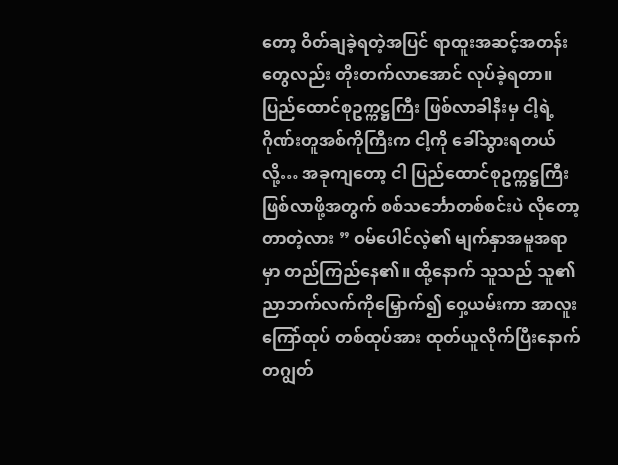တော့ ဝိတ်ချခဲ့ရတဲ့အပြင် ရာထူးအဆင့်အတန်းတွေလည်း တိုးတက်လာအောင် လုပ်ခဲ့ရတာ။ ပြည်ထောင်စုဥက္ကဋ္ဌကြီး ဖြစ်လာခါနီးမှ ငါ့ရဲ့ ဂိုဏ်းတူအစ်ကိုကြီးက ငါ့ကို ခေါ်သွားရတယ်လို့… အခုကျတော့ ငါ ပြည်ထောင်စုဥက္ကဋ္ဌကြီး ဖြစ်လာဖို့အတွက် စစ်သင်္ဘောတစ်စင်းပဲ လိုတော့တာတဲ့လား ” ဝမ်ပေါင်လဲ့၏ မျက်နှာအမူအရာမှာ တည်ကြည်နေ၏။ ထို့နောက် သူသည် သူ၏ ညာဘက်လက်ကိုမြှောက်၍ ဝှေ့ယမ်းကာ အာလူးကြော်ထုပ် တစ်ထုပ်အား ထုတ်ယူလိုက်ပြီးနောက် တဂျွတ်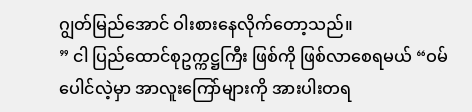ဂျွတ်မြည်အောင် ဝါးစားနေလိုက်တော့သည်။
” ငါ ပြည်ထောင်စုဥက္ကဋ္ဌကြီး ဖြစ်ကို ဖြစ်လာစေရမယ် “ဝမ်ပေါင်လဲ့မှာ အာလူးကြော်များကို အားပါးတရ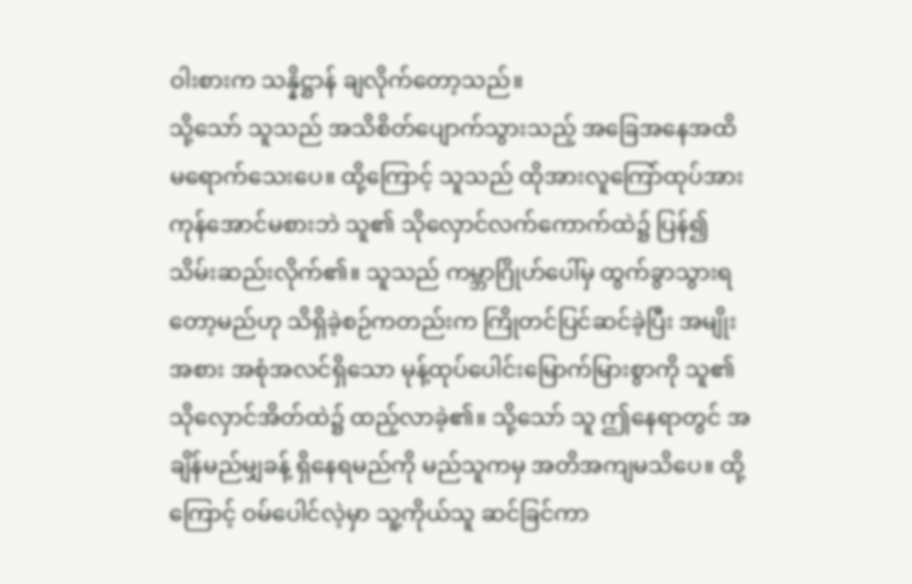ဝါးစားက သန္နိဋ္ဌာန် ချလိုက်တော့သည်။
သို့သော် သူသည် အသိစိတ်ပျောက်သွားသည့် အခြေအနေအထိ မရောက်သေးပေ။ ထို့ကြောင့် သူသည် ထိုအားလူကြော်ထုပ်အား ကုန်အောင်မစားဘဲ သူ၏ သိုလှောင်လက်ကောက်ထဲ၌ ပြန်၍ သိမ်းဆည်းလိုက်၏။ သူသည် ကမ္ဘာဂြိုဟ်ပေါ်မှ ထွက်ခွာသွားရတော့မည်ဟု သိရှိခဲ့စဉ်ကတည်းက ကြိုတင်ပြင်ဆင်ခဲ့ပြီး အမျိုးအစား အစုံအလင်ရှိသော မုန့်ထုပ်ပေါင်းမြောက်မြားစွာကို သူ၏ သိုလှောင်အိတ်ထဲ၌ ထည့်လာခဲ့၏။ သို့သော် သူ ဤနေရာတွင် အချိန်မည်မျှခန့် ရှိနေရမည်ကို မည်သူကမှ အတိအကျမသိပေ။ ထို့ကြောင့် ဝမ်ပေါင်လဲ့မှာ သူ့ကိုယ်သူ ဆင်ခြင်ကာ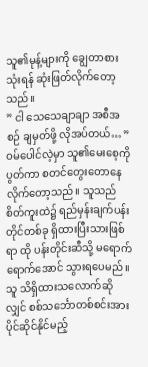သူ၏မုန့်များကို ချွေတာစားသုံးရန် ဆုံးဖြတ်လိုက်တော့သည်။
” ငါ သေသေချာချာ အစီအစဉ် ချမှတ်ဖို့ လိုအပ်တယ်… ” ဝမ်ပေါင်လဲ့မှာ သူ၏မေးစေ့ကို ပွတ်ကာ စတင်တွေးတောနေလိုက်တော့သည်။ သူသည် စိတ်ကူးထဲ၌ ရည်မှန်းချက်ပန်းတိုင်တစ်ခု ရှိထားပြီးသားဖြစ်ရာ ထို ပန်းတိုင်းဆီသို့ မရောက်ရောက်အောင် သွားရပေမည်။ သူ သိရှိထားသလောက်ဆိုလျှင် စစ်သင်္ဘောတစ်စင်းအား ပိုင်ဆိုင်နိုင်မည့်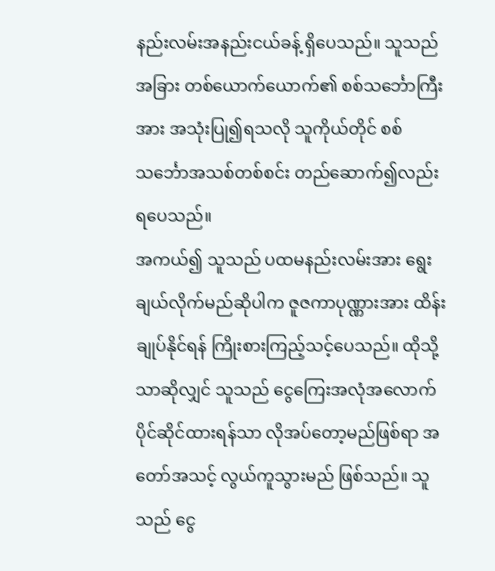နည်းလမ်းအနည်းငယ်ခန့် ရှိပေသည်။ သူသည် အခြား တစ်ယောက်ယောက်၏ စစ်သင်္ဘောကြီးအား အသုံးပြု၍ရသလို သူကိုယ်တိုင် စစ်သင်္ဘောအသစ်တစ်စင်း တည်ဆောက်၍လည်း ရပေသည်။
အကယ်၍ သူသည် ပထမနည်းလမ်းအား ရွေးချယ်လိုက်မည်ဆိုပါက ဇူဇကာပုဏ္ဏားအား ထိန်းချုပ်နိုင်ရန် ကြိုးစားကြည့်သင့်ပေသည်။ ထိုသို့သာဆိုလျှင် သူသည် ငွေကြေးအလုံအလောက် ပိုင်ဆိုင်ထားရန်သာ လိုအပ်တော့မည်ဖြစ်ရာ အတော်အသင့် လွယ်ကူသွားမည် ဖြစ်သည်။ သူသည် ငွေ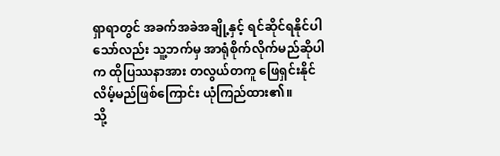ရှာရာတွင် အခက်အခဲအချို့နှင့် ရင်ဆိုင်ရနိုင်ပါသော်လည်း သူ့ဘက်မှ အာရုံစိုက်လိုက်မည်ဆိုပါက ထိုပြဿနာအား တလွယ်တကူ ဖြေရှင်းနိုင်လိမ့်မည်ဖြစ်ကြောင်း ယုံကြည်ထား၏။
သို့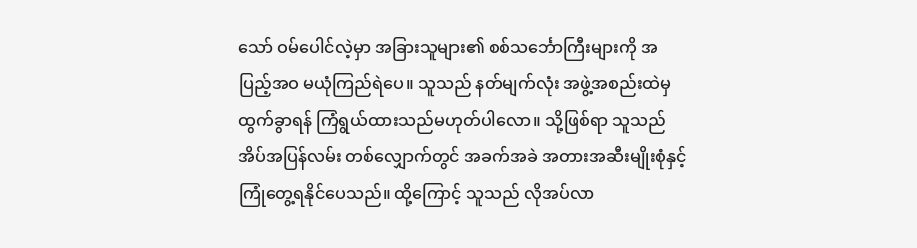သော် ဝမ်ပေါင်လဲ့မှာ အခြားသူများ၏ စစ်သင်္ဘောကြီးများကို အပြည့်အဝ မယုံကြည်ရဲပေ။ သူသည် နတ်မျက်လုံး အဖွဲ့အစည်းထဲမှ ထွက်ခွာရန် ကြံရွယ်ထားသည်မဟုတ်ပါလော။ သို့ဖြစ်ရာ သူသည် အိပ်အပြန်လမ်း တစ်လျှောက်တွင် အခက်အခဲ အတားအဆီးမျိုးစုံနှင့် ကြုံတွေ့ရနိုင်ပေသည်။ ထို့ကြောင့် သူသည် လိုအပ်လာ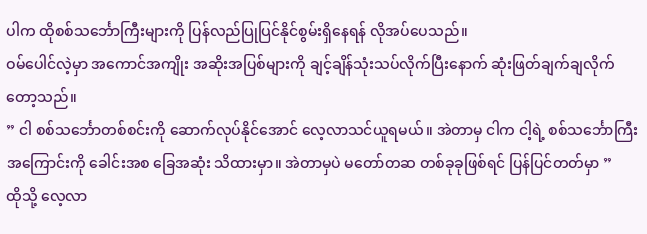ပါက ထိုစစ်သင်္ဘောကြီးများကို ပြန်လည်ပြုပြင်နိုင်စွမ်းရှိနေရန် လိုအပ်ပေသည်။
ဝမ်ပေါင်လဲ့မှာ အကောင်အကျိုး အဆိုးအပြစ်များကို ချင့်ချိန်သုံးသပ်လိုက်ပြီးနောက် ဆုံးဖြတ်ချက်ချလိုက်တော့သည်။
” ငါ စစ်သင်္ဘောတစ်စင်းကို ဆောက်လုပ်နိုင်အောင် လေ့လာသင်ယူရမယ်။ အဲတာမှ ငါက ငါ့ရဲ့ စစ်သင်္ဘောကြီးအကြောင်းကို ခေါင်းအစ ခြေအဆုံး သိထားမှာ။ အဲတာမှပဲ မတော်တဆ တစ်ခုခုဖြစ်ရင် ပြန်ပြင်တတ်မှာ ”
ထိုသို့ လေ့လာ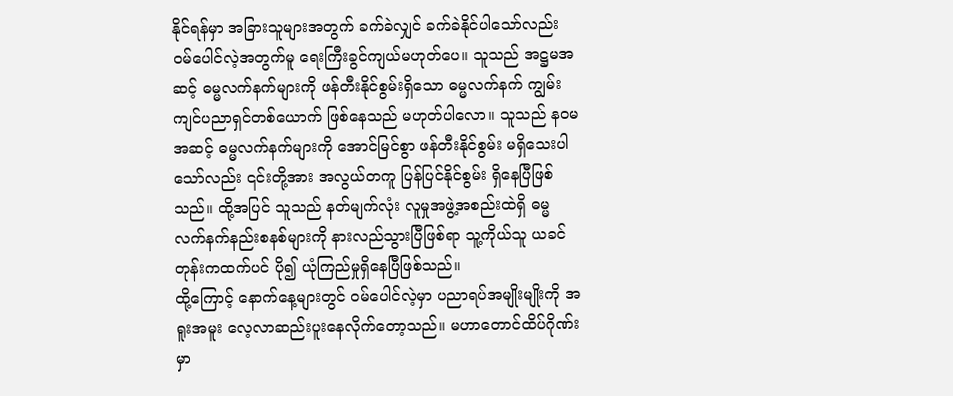နိုင်ရန်မှာ အခြားသူများအတွက် ခက်ခဲလျှင် ခက်ခဲနိုင်ပါသော်လည်း ဝမ်ပေါင်လဲ့အတွက်မူ ရေးကြီးခွင်ကျယ်မဟုတ်ပေ။ သူသည် အဋ္ဌမအဆင့် ဓမ္မလက်နက်များကို ဖန်တီးနိုင်စွမ်းရှိသော ဓမ္မလက်နက် ကျွမ်းကျင်ပညာရှင်တစ်ယောက် ဖြစ်နေသည် မဟုတ်ပါလော။ သူသည် နဝမအဆင့် ဓမ္မလက်နက်များကို အောင်မြင်စွာ ဖန်တီးနိုင်စွမ်း မရှိသေးပါသော်လည်း ၎င်းတို့အား အလွယ်တကူ ပြန်ပြင်နိုင်စွမ်း ရှိနေပြီဖြစ်သည်။ ထို့အပြင် သူသည် နတ်မျက်လုံး လူမှုအဖွဲ့အစည်းထဲရှိ ဓမ္မလက်နက်နည်းစနစ်များကို နားလည်သွားပြီဖြစ်ရာ သူ့ကိုယ်သူ ယခင်တုန်းကထက်ပင် ပို၍ ယုံကြည်မှုရှိနေပြီဖြစ်သည်။
ထို့ကြောင့် နောက်နေ့များတွင် ဝမ်ပေါင်လဲ့မှာ ပညာရပ်အမျိုးမျိုးကို အရူးအမူး လေ့လာဆည်းပူးနေလိုက်တော့သည်။ မဟာတောင်ထိပ်ဂိုဏ်းမှာ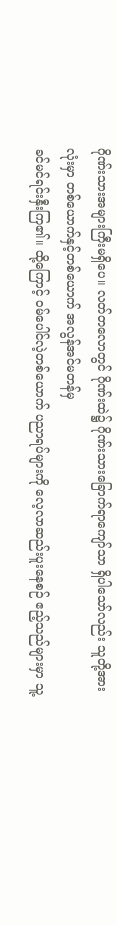ဂိုဏ်းသားအများကြီးမရှိပေ။ လတ်တလောတွင် ဂိုဏ်းထဲ၌ ဂိုဏ်းသားခြောက်ရာကျော်သာ ရှိပါသော်လည်း သူတို့အားလုံးမှာ တစ်ယောက်နှင့်တစ်ယောက် အလွန်အင်မတန်မှ
ခင်မင်ရင်းနှီးကြ၏။ ထို့ကြောင့် ဝမ်ပေါင်လဲ့တစ်ယောက် ပညာရပ်များကို လေ့လာဆည်းပူးနေစဉ် ဧည့်သည်များမှာ သူ့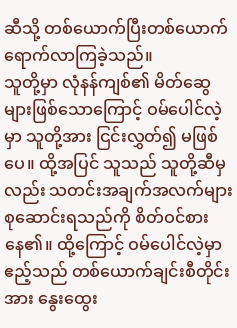ဆီသို့ တစ်ယောက်ပြီးတစ်ယောက် ရောက်လာကြခဲ့သည်။
သူတို့မှာ လုံနန်ကျစ်၏ မိတ်ဆွေများဖြစ်သောကြောင့် ဝမ်ပေါင်လဲ့မှာ သူတို့အား ငြင်းလွှတ်၍ မဖြစ်ပေ။ ထို့အပြင် သူသည် သူတို့ဆီမှလည်း သတင်းအချက်အလက်များ စုဆောင်းရသည်ကို စိတ်ဝင်စားနေ၏။ ထို့ကြောင့် ဝမ်ပေါင်လဲ့မှာ ဧည့်သည် တစ်ယောက်ချင်းစီတိုင်းအား နွေးထွေး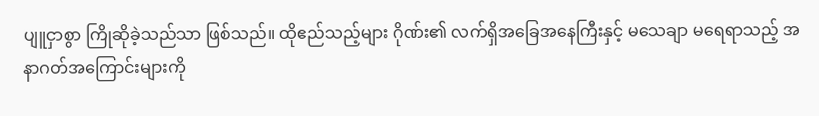ပျူငှာစွာ ကြိုဆိုခဲ့သည်သာ ဖြစ်သည်။ ထိုဧည်သည့်များ ဂိုဏ်း၏ လက်ရှိအခြေအနေကြီးနှင့် မသေချာ မရေရာသည့် အနာဂတ်အကြောင်းများကို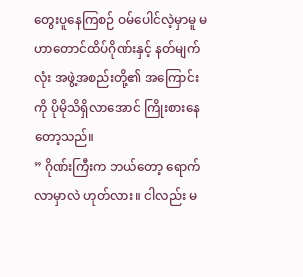တွေးပူနေကြစဉ် ဝမ်ပေါင်လဲ့မှာမူ မဟာတောင်ထိပ်ဂိုဏ်းနှင့် နတ်မျက်လုံး အဖွဲ့အစည်းတို့၏ အကြောင်းကို ပိုမိုသိရှိလာအောင် ကြိုးစားနေတော့သည်။
” ဂိုဏ်းကြီးက ဘယ်တော့ ရောက်လာမှာလဲ ဟုတ်လား။ ငါလည်း မ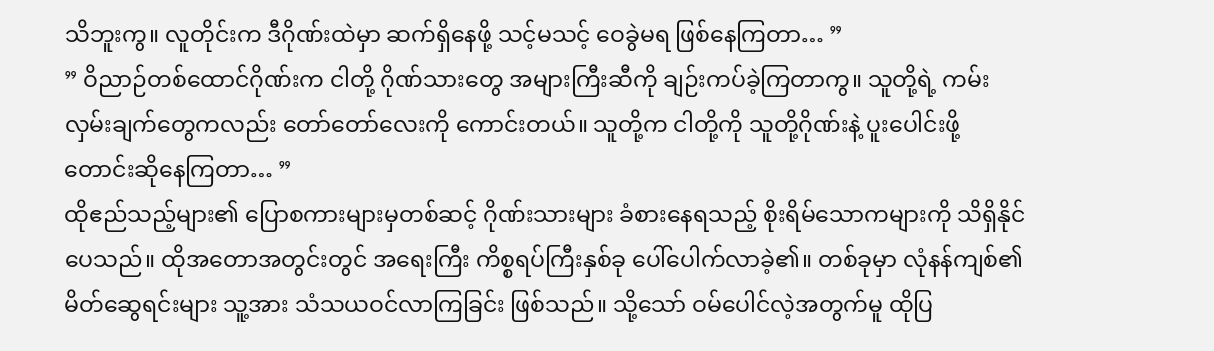သိဘူးကွ။ လူတိုင်းက ဒီဂိုဏ်းထဲမှာ ဆက်ရှိနေဖို့ သင့်မသင့် ဝေခွဲမရ ဖြစ်နေကြတာ… ”
” ဝိညာဉ်တစ်ထောင်ဂိုဏ်းက ငါတို့ ဂိုဏ်သားတွေ အများကြီးဆီကို ချဉ်းကပ်ခဲ့ကြတာကွ။ သူတို့ရဲ့ ကမ်းလှမ်းချက်တွေကလည်း တော်တော်လေးကို ကောင်းတယ်။ သူတို့က ငါတို့ကို သူတို့ဂိုဏ်းနဲ့ ပူးပေါင်းဖို့ တောင်းဆိုနေကြတာ… ”
ထိုဧည်သည့်များ၏ ပြောစကားများမှတစ်ဆင့် ဂိုဏ်းသားများ ခံစားနေရသည့် စိုးရိမ်သောကများကို သိရှိနိုင်ပေသည်။ ထိုအတောအတွင်းတွင် အရေးကြီး ကိစ္စရပ်ကြီးနှစ်ခု ပေါ်ပေါက်လာခဲ့၏။ တစ်ခုမှာ လုံနန်ကျစ်၏ မိတ်ဆွေရင်းများ သူ့အား သံသယဝင်လာကြခြင်း ဖြစ်သည်။ သို့သော် ဝမ်ပေါင်လဲ့အတွက်မူ ထိုပြ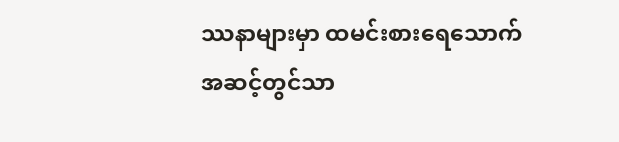ဿနာများမှာ ထမင်းစားရေသောက် အဆင့်တွင်သာ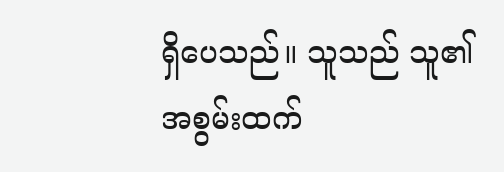ရှိပေသည်။ သူသည် သူ၏ အစွမ်းထက်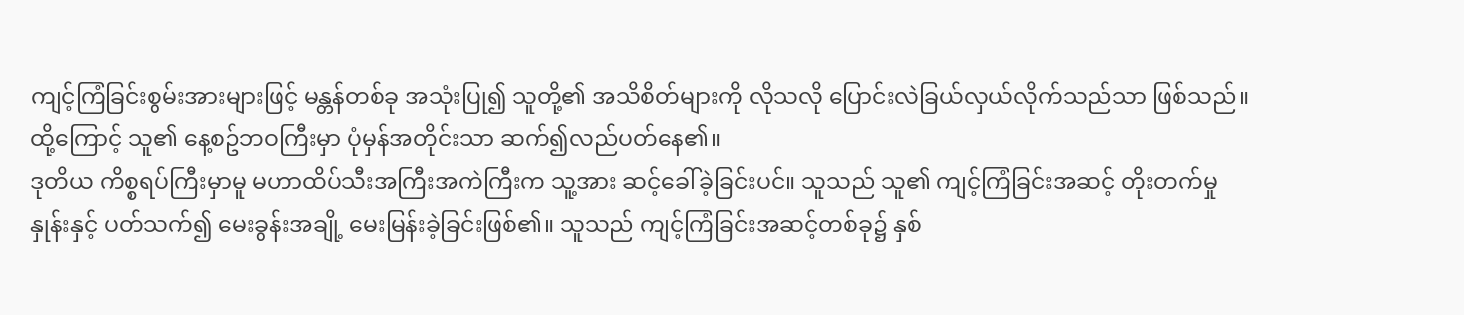ကျင့်ကြံခြင်းစွမ်းအားများဖြင့် မန္တန်တစ်ခု အသုံးပြု၍ သူတို့၏ အသိစိတ်များကို လိုသလို ပြောင်းလဲခြယ်လှယ်လိုက်သည်သာ ဖြစ်သည်။ ထို့ကြောင့် သူ၏ နေ့စဥ်ဘဝကြီးမှာ ပုံမှန်အတိုင်းသာ ဆက်၍လည်ပတ်နေ၏။
ဒုတိယ ကိစ္စရပ်ကြီးမှာမူ မဟာထိပ်သီးအကြီးအကဲကြီးက သူ့အား ဆင့်ခေါ်ခဲ့ခြင်းပင်။ သူသည် သူ၏ ကျင့်ကြံခြင်းအဆင့် တိုးတက်မှုနှုန်းနှင့် ပတ်သက်၍ မေးခွန်းအချို့ မေးမြန်းခဲ့ခြင်းဖြစ်၏။ သူသည် ကျင့်ကြံခြင်းအဆင့်တစ်ခု၌ နှစ်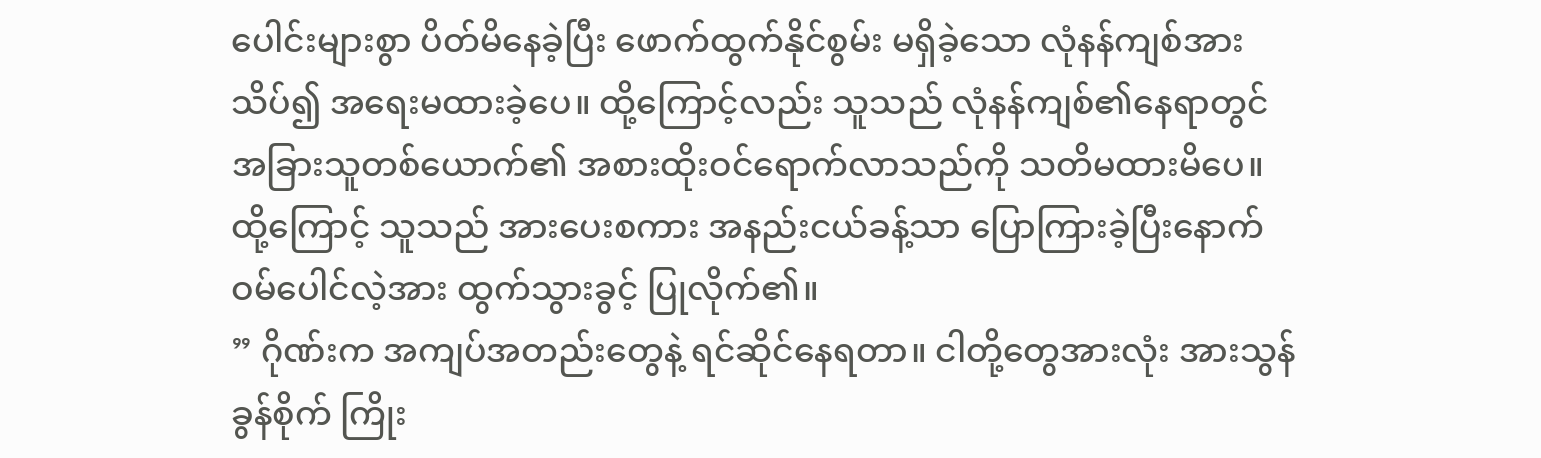ပေါင်းများစွာ ပိတ်မိနေခဲ့ပြီး ဖောက်ထွက်နိုင်စွမ်း မရှိခဲ့သော လုံနန်ကျစ်အား သိပ်၍ အရေးမထားခဲ့ပေ။ ထို့ကြောင့်လည်း သူသည် လုံနန်ကျစ်၏နေရာတွင် အခြားသူတစ်ယောက်၏ အစားထိုးဝင်ရောက်လာသည်ကို သတိမထားမိပေ။ ထို့ကြောင့် သူသည် အားပေးစကား အနည်းငယ်ခန့်သာ ပြောကြားခဲ့ပြီးနောက် ဝမ်ပေါင်လဲ့အား ထွက်သွားခွင့် ပြုလိုက်၏။
” ဂိုဏ်းက အကျပ်အတည်းတွေနဲ့ ရင်ဆိုင်နေရတာ။ ငါတို့တွေအားလုံး အားသွန်ခွန်စိုက် ကြိုး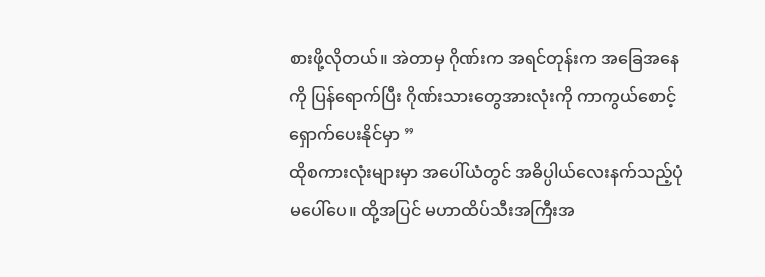စားဖို့လိုတယ်။ အဲတာမှ ဂိုဏ်းက အရင်တုန်းက အခြေအနေကို ပြန်ရောက်ပြီး ဂိုဏ်းသားတွေအားလုံးကို ကာကွယ်စောင့်ရှောက်ပေးနိုင်မှာ ”
ထိုစကားလုံးများမှာ အပေါ်ယံတွင် အဓိပ္ပါယ်လေးနက်သည့်ပုံ မပေါ်ပေ။ ထို့အပြင် မဟာထိပ်သီးအကြီးအ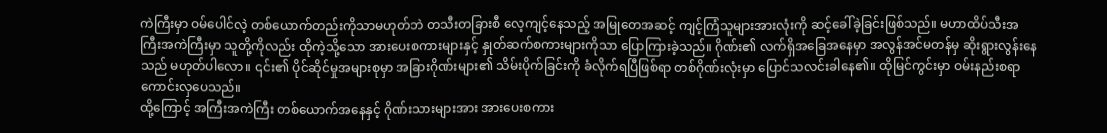ကဲကြီးမှာ ဝမ်ပေါင်လဲ့ တစ်ယောက်တည်းကိုသာမဟုတ်ဘဲ တသီးတခြားစီ လေ့ကျင့်နေသည့် အမြုတေအဆင့် ကျင့်ကြံသူများအားလုံးကို ဆင့်ခေါ်ခဲ့ခြင်းဖြစ်သည်။ မဟာထိပ်သီးအကြီးအကဲကြီးမှာ သူတို့ကိုလည်း ထိုကဲ့သို့သော အားပေးစကားများနှင့် နှုတ်ဆက်စကားများကိုသာ ပြောကြားခဲ့သည်။ ဂိုဏ်း၏ လက်ရှိအခြေအနေမှာ အလွန်အင်မတန်မှ ဆိုးရွားလွန်းနေသည် မဟုတ်ပါလော။ ၎င်း၏ ပိုင်ဆိုင်မှုအများစုမှာ အခြားဂိုဏ်းများ၏ သိမ်းပိုက်ခြင်းကို ခံလိုက်ရပြီဖြစ်ရာ တစ်ဂိုဏ်းလုံးမှာ ပြောင်သလင်းခါနေ၏။ ထိုမြင်ကွင်းမှာ ဝမ်းနည်းစရာကောင်းလှပေသည်။
ထို့ကြောင့် အကြီးအကဲကြီး တစ်ယောက်အနေနှင့် ဂိုဏ်းသားများအား အားပေးစကား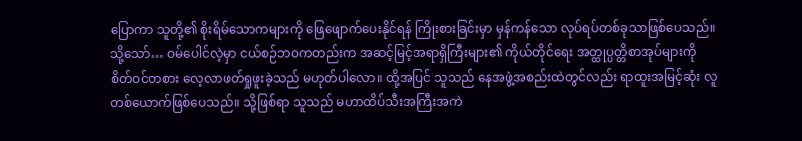ပြောကာ သူတို့၏ စိုးရိမ်သောကများကို ဖြေဖျောက်ပေးနိုင်ရန် ကြိုးစားခြင်းမှာ မှန်ကန်သော လုပ်ရပ်တစ်ခုသာဖြစ်ပေသည်။
သို့သော်… ဝမ်ပေါင်လဲ့မှာ ငယ်စဉ်ဘဝကတည်းက အဆင့်မြင့်အရာရှိကြီးများ၏ ကိုယ်တိုင်ရေး အတ္ထုပ္ပတ္တိစာအုပ်များကို စိတ်ဝင်တစား လေ့လာဖတ်ရှုဖူးခဲ့သည် မဟုတ်ပါလော။ ထို့အပြင် သူသည် နေအဖွဲ့အစည်းထဲတွင်လည်း ရာထူးအမြင့်ဆုံး လူတစ်ယောက်ဖြစ်ပေသည်။ သို့ဖြစ်ရာ သူသည် မဟာထိပ်သီးအကြီးအကဲ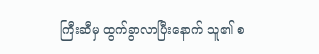ကြီးဆီမှ ထွက်ခွာလာပြီးနောက် သူ၏ စ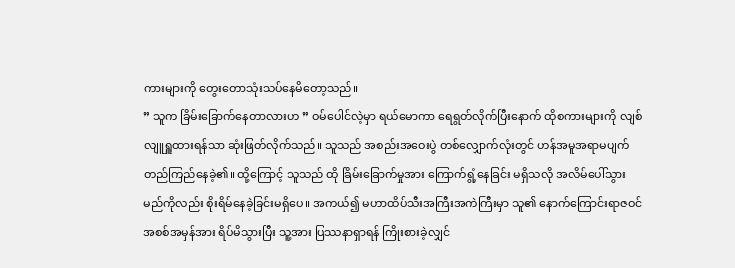ကားများကို တွေးတောသုံးသပ်နေမိတော့သည်။
” သူက ခြိမ်းခြောက်နေတာလားဟ ” ဝမ်ပေါင်လဲ့မှာ ရယ်မောကာ ရေရွတ်လိုက်ပြီးနောက် ထိုစကားများကို လျစ်လျူရှူထားရန်သာ ဆုံးဖြတ်လိုက်သည်။ သူသည် အစည်းအဝေးပွဲ တစ်လျှောက်လုံးတွင် ဟန်အမူအရာမပျက် တည်ကြည်နေခဲ့၏။ ထို့ကြောင့် သူသည် ထို ခြိမ်းခြောက်မှုအား ကြောက်ရွံ့နေခြင်း မရှိသလို အလိမ်ပေါ်သွားမည်ကိုလည်း စိုးရိမ်နေခဲ့ခြင်းမရှိပေ။ အကယ်၍ မဟာထိပ်သီးအကြီးအကဲကြီးမှာ သူ၏ နောက်ကြောင်းရာဇဝင် အစစ်အမှန်အား ရိပ်မိသွားပြီး သူ့အား ပြဿနာရှာရန် ကြိုးစားခဲ့လျှင်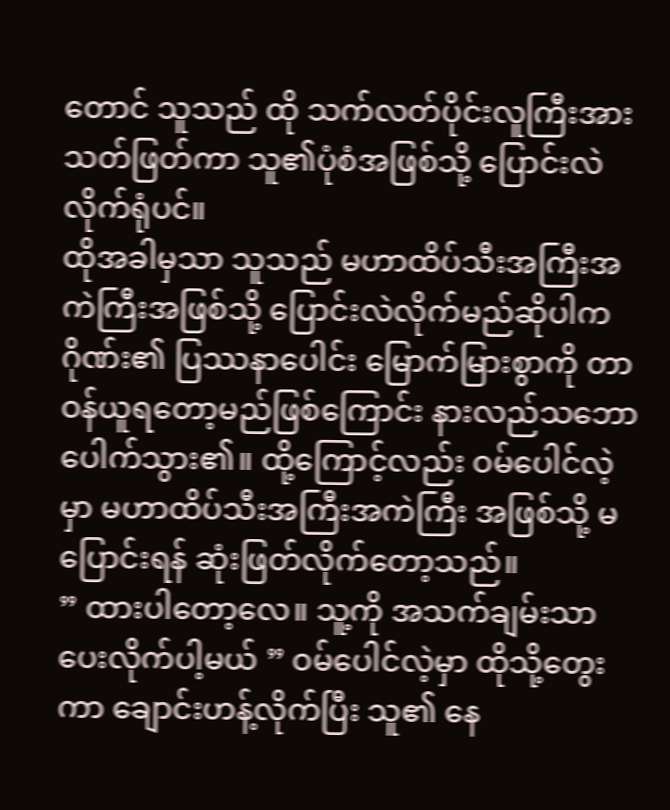တောင် သူသည် ထို သက်လတ်ပိုင်းလူကြီးအား သတ်ဖြတ်ကာ သူ၏ပုံစံအဖြစ်သို့ ပြောင်းလဲလိုက်ရုံပင်။
ထိုအခါမှသာ သူသည် မဟာထိပ်သီးအကြီးအကဲကြီးအဖြစ်သို့ ပြောင်းလဲလိုက်မည်ဆိုပါက ဂိုဏ်း၏ ပြဿနာပေါင်း မြောက်မြားစွာကို တာဝန်ယူရတော့မည်ဖြစ်ကြောင်း နားလည်သဘောပေါက်သွား၏။ ထို့ကြောင့်လည်း ဝမ်ပေါင်လဲ့မှာ မဟာထိပ်သီးအကြီးအကဲကြီး အဖြစ်သို့ မပြောင်းရန် ဆုံးဖြတ်လိုက်တော့သည်။
” ထားပါတော့လေ။ သူ့ကို အသက်ချမ်းသာပေးလိုက်ပါ့မယ် ” ဝမ်ပေါင်လဲ့မှာ ထိုသို့တွေးကာ ချောင်းဟန့်လိုက်ပြီး သူ၏ နေ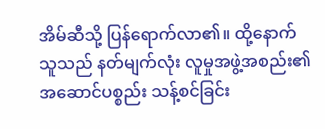အိမ်ဆီသို့ ပြန်ရောက်လာ၏။ ထို့နောက် သူသည် နတ်မျက်လုံး လူမှုအဖွဲ့အစည်း၏ အဆောင်ပစ္စည်း သန့်စင်ခြင်း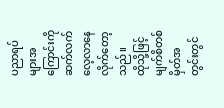ပညာရပ်များအကြောင်းကို ဆက်လက် လေ့လာနေလိုက်တော့သည်။
ထိုသို့ဖြင့် မျက်စိတစ်မှိတ်အတွင်းတွင်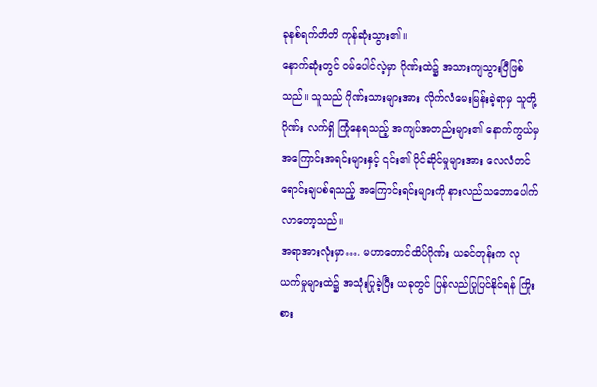ခုနစ်ရက်တိတိ ကုန်ဆုံးသွား၏။
နောက်ဆုံးတွင် ဝမ်ပေါင်လဲ့မှာ ဂိုဏ်းထဲ၌ အသားကျသွားပြီဖြစ်သည်။ သူသည် ဂိုဏ်းသားများအား လိုက်လံမေးမြန်းခဲ့ရာမှ သူတို့ဂိုဏ်း လက်ရှိ ကြုံနေရသည့် အကျပ်အတည်းများ၏ နောက်ကွယ်မှ အကြောင်းအရင်းများနှင့် ၎င်း၏ ပိုင်ဆိုင်မှုများအား လေလံတင်ရောင်းချပစ်ရသည့် အကြောင်းရင်းများကို နားလည်သဘောပေါက်လာတော့သည်။
အရာအားလုံးမှာ…. မဟာတောင်ထိပ်ဂိုဏ်း ယခင်တုန်းက လုယက်မှုများထဲ၌ အသုံးပြုခဲ့ပြီး ယခုတွင် ပြန်လည်ပြုပြင်နိုင်ရန် ကြိုးစား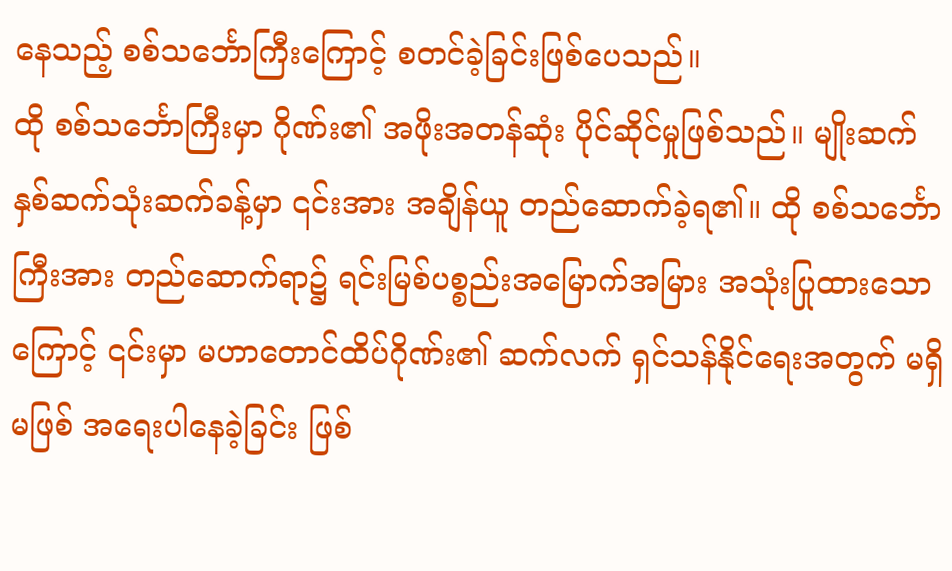နေသည့် စစ်သင်္ဘောကြီးကြောင့် စတင်ခဲ့ခြင်းဖြစ်ပေသည်။
ထို စစ်သင်္ဘောကြီးမှာ ဂိုဏ်း၏ အဖိုးအတန်ဆုံး ပိုင်ဆိုင်မှုဖြစ်သည်။ မျိုးဆက် နှစ်ဆက်သုံးဆက်ခန့်မှာ ၎င်းအား အချိန်ယူ တည်ဆောက်ခဲ့ရ၏။ ထို စစ်သင်္ဘောကြီးအား တည်ဆောက်ရာ၌ ရင်းမြစ်ပစ္စည်းအမြောက်အမြား အသုံးပြုထားသောကြောင့် ၎င်းမှာ မဟာတောင်ထိပ်ဂိုဏ်း၏ ဆက်လက် ရှင်သန်နိုင်ရေးအတွက် မရှိမဖြစ် အရေးပါနေခဲ့ခြင်း ဖြစ်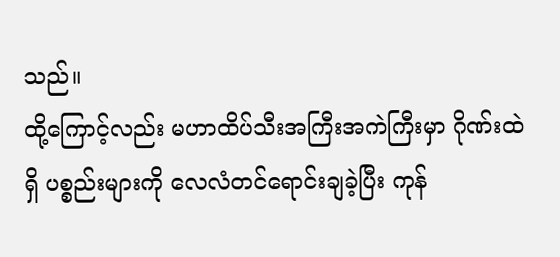သည်။
ထို့ကြောင့်လည်း မဟာထိပ်သီးအကြီးအကဲကြီးမှာ ဂိုဏ်းထဲရှိ ပစ္စည်းများကို လေလံတင်ရောင်းချခဲ့ပြီး ကုန်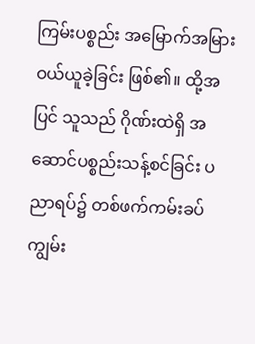ကြမ်းပစ္စည်း အမြောက်အမြား ဝယ်ယူခဲ့ခြင်း ဖြစ်၏။ ထို့အပြင် သူသည် ဂိုဏ်းထဲရှိ အဆောင်ပစ္စည်းသန့်စင်ခြင်း ပညာရပ်၌ တစ်ဖက်ကမ်းခပ် ကျွမ်း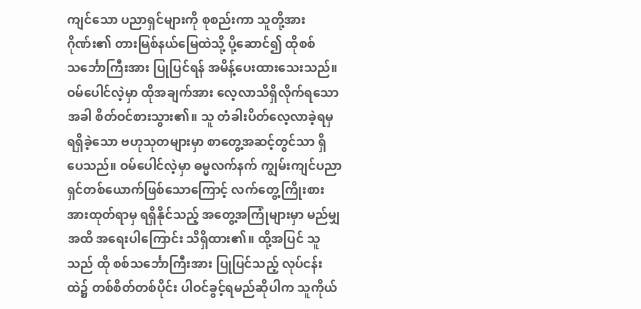ကျင်သော ပညာရှင်များကို စုစည်းကာ သူတို့အား ဂိုဏ်း၏ တားမြစ်နယ်မြေထဲသို့ ပို့ဆောင်၍ ထိုစစ်သင်္ဘောကြီးအား ပြုပြင်ရန် အမိန့်ပေးထားသေးသည်။
ဝမ်ပေါင်လဲ့မှာ ထိုအချက်အား လေ့လာသိရှိလိုက်ရသောအခါ စိတ်ဝင်စားသွား၏။ သူ တံခါးပိတ်လေ့လာခဲ့ရမှ ရရှိခဲ့သော ဗဟုသုတများမှာ စာတွေ့အဆင့်တွင်သာ ရှိပေသည်။ ဝမ်ပေါင်လဲ့မှာ ဓမ္မလက်နက် ကျွမ်းကျင်ပညာရှင်တစ်ယောက်ဖြစ်သောကြောင့် လက်တွေ့ကြိုးစားအားထုတ်ရာမှ ရရှိနိုင်သည့် အတွေ့အကြုံများမှာ မည်မျှအထိ အရေးပါကြောင်း သိရှိထား၏။ ထို့အပြင် သူသည် ထို စစ်သင်္ဘောကြီးအား ပြုပြင်သည့် လုပ်ငန်းထဲ၌ တစ်စိတ်တစ်ပိုင်း ပါဝင်ခွင့်ရမည်ဆိုပါက သူကိုယ်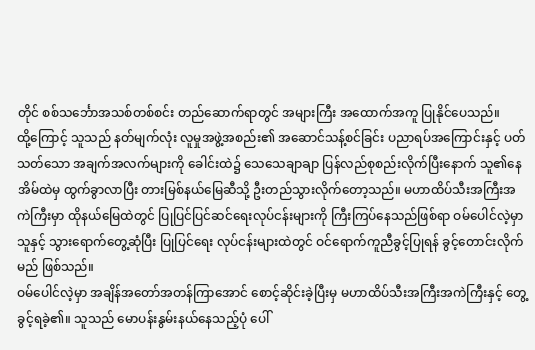တိုင် စစ်သင်္ဘောအသစ်တစ်စင်း တည်ဆောက်ရာတွင် အများကြီး အထောက်အကူ ပြုနိုင်ပေသည်။
ထို့ကြောင့် သူသည် နတ်မျက်လုံး လူမှုအဖွဲ့အစည်း၏ အဆောင်သန့်စင်ခြင်း ပညာရပ်အကြောင်းနှင့် ပတ်သတ်သော အချက်အလက်များကို ခေါင်းထဲ၌ သေသေချာချာ ပြန်လည်စုစည်းလိုက်ပြီးနောက် သူ၏နေအိမ်ထဲမှ ထွက်ခွာလာပြီး တားမြစ်နယ်မြေဆီသို့ ဦးတည်သွားလိုက်တော့သည်။ မဟာထိပ်သီးအကြီးအကဲကြီးမှာ ထိုနယ်မြေထဲတွင် ပြုပြင်ပြင်ဆင်ရေးလုပ်ငန်းများကို ကြီးကြပ်နေသည်ဖြစ်ရာ ဝမ်ပေါင်လဲ့မှာ သူနှင့် သွားရောက်တွေ့ဆုံပြီး ပြုပြင်ရေး လုပ်ငန်းများထဲတွင် ဝင်ရောက်ကူညီခွင့်ပြုရန် ခွင့်တောင်းလိုက်မည် ဖြစ်သည်။
ဝမ်ပေါင်လဲ့မှာ အချိန်အတော်အတန်ကြာအောင် စောင့်ဆိုင်းခဲ့ပြီးမှ မဟာထိပ်သီးအကြီးအကဲကြီးနှင့် တွေ့ခွင့်ရခဲ့၏။ သူသည် မောပန်းနွမ်းနယ်နေသည့်ပုံ ပေါ်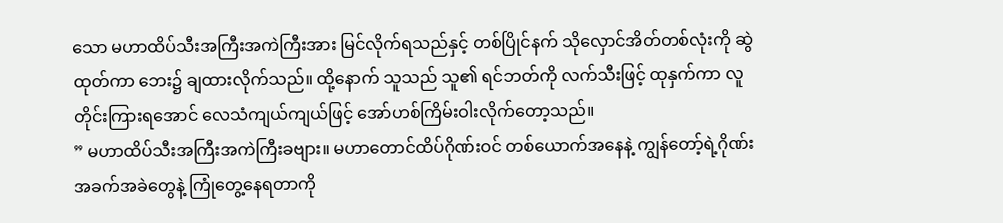သော မဟာထိပ်သီးအကြီးအကဲကြီးအား မြင်လိုက်ရသည်နှင့် တစ်ပြိုင်နက် သိုလှောင်အိတ်တစ်လုံးကို ဆွဲထုတ်ကာ ဘေး၌ ချထားလိုက်သည်။ ထို့နောက် သူသည် သူ၏ ရင်ဘတ်ကို လက်သီးဖြင့် ထုနှက်ကာ လူတိုင်းကြားရအောင် လေသံကျယ်ကျယ်ဖြင့် အော်ဟစ်ကြိမ်းဝါးလိုက်တော့သည်။
” မဟာထိပ်သီးအကြီးအကဲကြီးခဗျား။ မဟာတောင်ထိပ်ဂိုဏ်းဝင် တစ်ယောက်အနေနဲ့ ကျွန်တော့်ရဲ့ဂိုဏ်း အခက်အခဲတွေနဲ့ ကြုံတွေ့နေရတာကို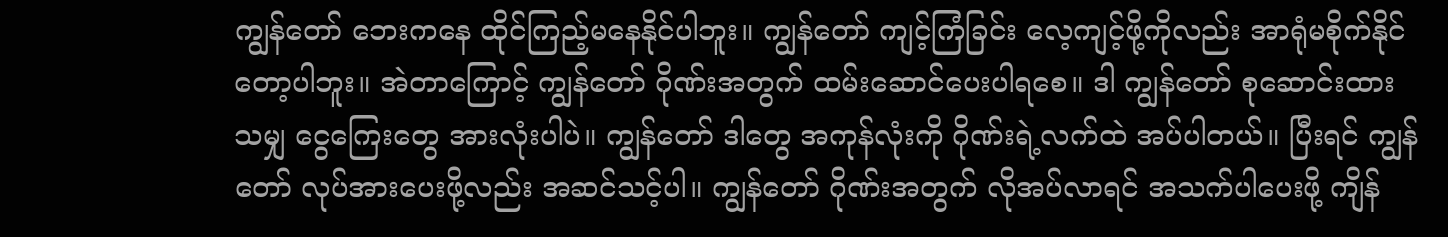ကျွန်တော် ဘေးကနေ ထိုင်ကြည့်မနေနိုင်ပါဘူး။ ကျွန်တော် ကျင့်ကြံခြင်း လေ့ကျင့်ဖို့ကိုလည်း အာရုံမစိုက်နိုင်တော့ပါဘူး။ အဲတာကြောင့် ကျွန်တော် ဂိုဏ်းအတွက် ထမ်းဆောင်ပေးပါရစေ။ ဒါ ကျွန်တော် စုဆောင်းထားသမျှ ငွေကြေးတွေ အားလုံးပါပဲ။ ကျွန်တော် ဒါတွေ အကုန်လုံးကို ဂိုဏ်းရဲ့လက်ထဲ အပ်ပါတယ်။ ပြီးရင် ကျွန်တော် လုပ်အားပေးဖို့လည်း အဆင်သင့်ပါ။ ကျွန်တော် ဂိုဏ်းအတွက် လိုအပ်လာရင် အသက်ပါပေးဖို့ ကျိန်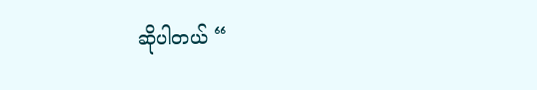ဆိုပါတယ် “